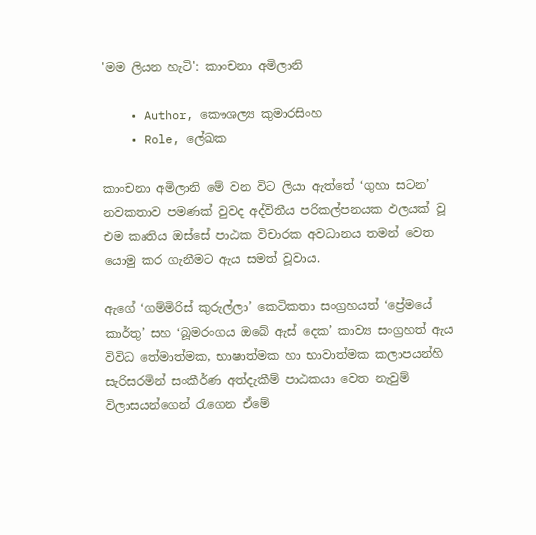'මම ලියන හැටි': කාංචනා අමිලානි

    • Author, කෞශල්‍ය කුමාරසිංහ
    • Role, ලේඛක

කාංචනා අමිලානි මේ වන විට ලියා ඇත්තේ ‘ගුහා සටන’ නවකතාව පමණක් වුවද අද්විතීය පරිකල්පනයක ඵලයක් වූ එම කෘතිය ඔස්සේ පාඨක විචාරක අවධානය තමන් වෙත යොමු කර ගැනීමට ඇය සමත් වූවාය.

ඇගේ ‘ගම්මිරිස් කුරුල්ලා’ කෙටිකතා සංග්‍රහයත් ‘ප්‍රේමයේ කාර්තු’ සහ ‘බූමරංගය ඔබේ ඇස් දෙක’ කාව්‍ය සංග්‍රහත් ඇය විවිධ තේමාත්මක, භාෂාත්මක හා භාවාත්මක කලාපයන්හි සැරිසරමින් සංකීර්ණ අත්දැකීම් පාඨකයා වෙත නැවුම් විලාසයන්ගෙන් රැගෙන ඒමේ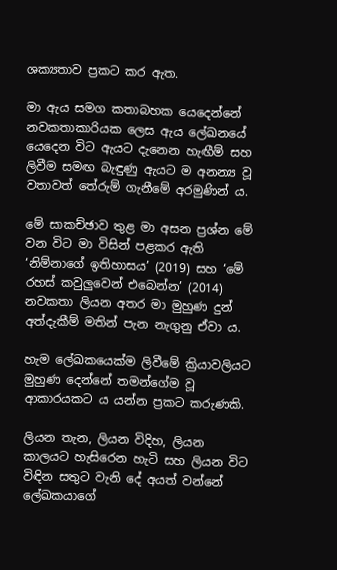ශක්‍යතාව ප්‍රකට කර ඇත.

මා ඇය සමග කතාබහක යෙදෙන්නේ නවකතාකාරියක ලෙස ඇය ලේඛනයේ යෙදෙන විට ඇයට දැනෙන හැඟීම් සහ ලිවීම සමඟ බැඳුණු ඇයට ම අනන්‍ය වූ වතාවත් තේරුම් ගැනීමේ අරමුණින් ය.

මේ සාකච්ඡාව තුළ මා අසන ප්‍රශ්න මේ වන විට මා විසින් පළකර ඇති ‘නිම්නාගේ ඉතිහාසය’ (2019) සහ ‘මේ රහස් කවුලුවෙන් එබෙන්න’ (2014) නවකතා ලියන අතර මා මුහුණ දුන් අත්දැකීම් මතින් පැන නැගුනු ඒවා ය.

හැම ලේඛකයෙක්ම ලිවීමේ ක්‍රියාවලියට මුහුණ දෙන්නේ තමන්ගේම වූ ආකාරයකට ය යන්න ප්‍රකට කරුණකි.

ලියන තැන, ලියන විදිහ, ලියන කාලයට හැසිරෙන හැටි සහ ලියන විට විඳින සතුට වැනි දේ අයත් වන්නේ ලේඛකයාගේ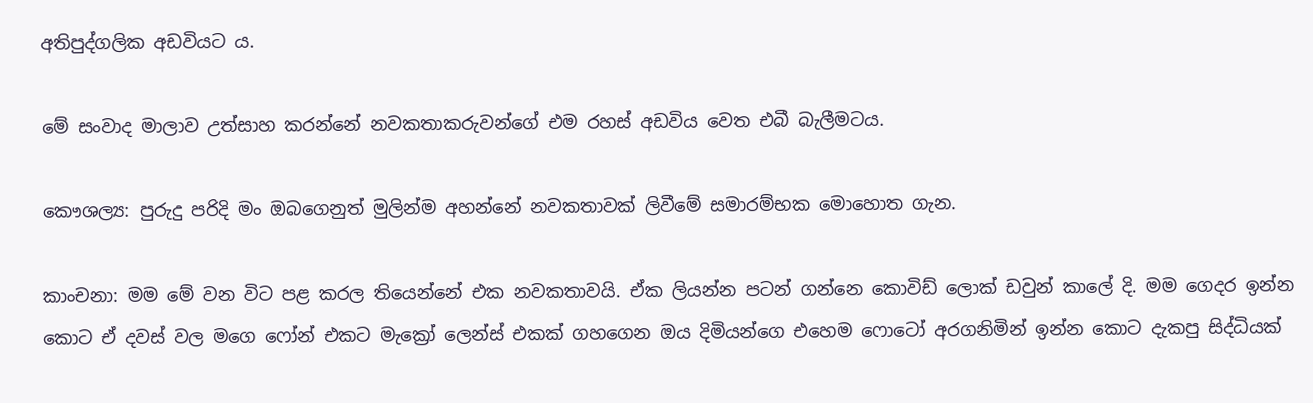අතිපුද්ගලික අඩවියට ය.

මේ සංවාද මාලාව උත්සාහ කරන්නේ නවකතාකරුවන්ගේ එම රහස් අඩවිය වෙත එබී බැලීමටය.

කෞශල්‍ය: පුරුදු පරිදි මං ඔබගෙනුත් මුලින්ම අහන්නේ නවකතාවක් ලිවීමේ සමාරම්භක මොහොත ගැන.

කාංචනා: මම මේ වන විට පළ කරල තියෙන්නේ එක නවකතාවයි. ඒක ලියන්න පටන් ගන්නෙ කොවිඩ් ලොක් ඩවුන් කාලේ දි. මම ගෙදර ඉන්න කොට ඒ දවස් වල මගෙ ෆෝන් එකට මැක්‍රෝ ලෙන්ස් එකක් ගහගෙන ඔය දිමියන්ගෙ එහෙම ෆොටෝ අරගනිමින් ඉන්න කොට දැකපු සිද්ධියක්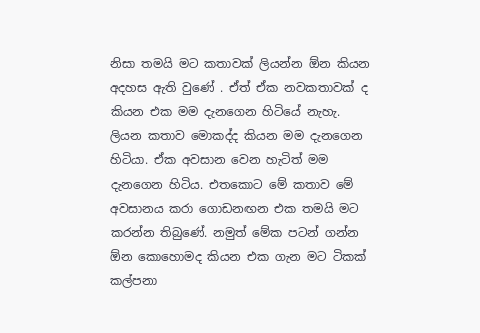නිසා තමයි මට කතාවක් ලියන්න ඕන කියන අදහස ඇති වුණේ . ඒත් ඒක නවකතාවක් ද කියන එක මම දැනගෙන හිටියේ නැහැ. ලියන කතාව මොකද්ද කියන මම දැනගෙන හිටියා. ඒක අවසාන වෙන හැටිත් මම දැනගෙන හිටිය. එතකොට මේ කතාව මේ අවසානය කරා ගොඩනඟන එක තමයි මට කරන්න තිබුණේ. නමුත් මේක පටන් ගන්න ඕන කොහොමද කියන එක ගැන මට ටිකක් කල්පනා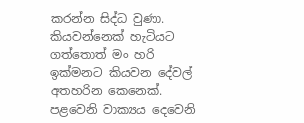කරන්න සිද්ධ වුණා. කියවන්නෙක් හැටියට ගත්තොත් මං හරි ඉක්මනට කියවන දේවල් අතහරින කෙනෙක්. පළවෙනි වාක්‍යය දෙවෙනි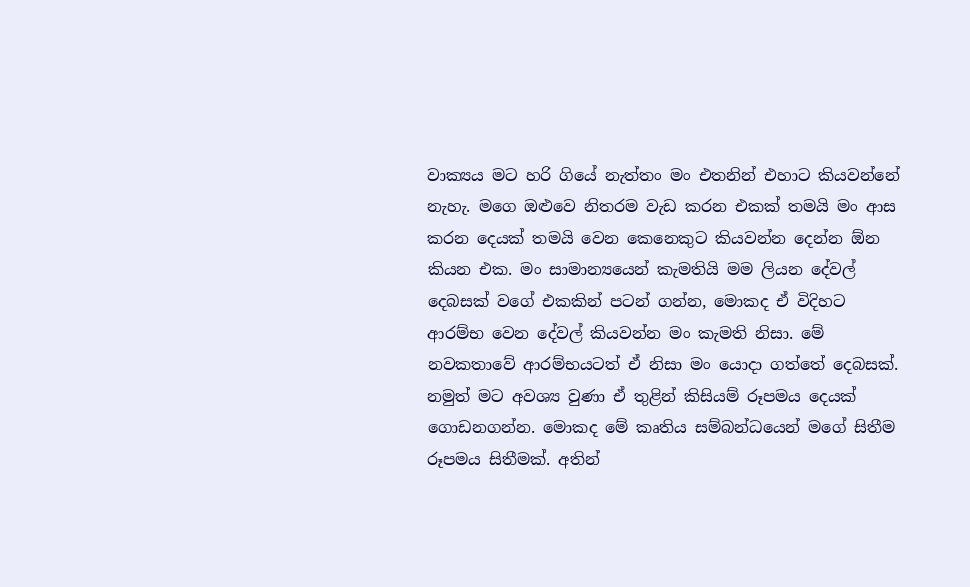වාක්‍යය මට හරි ගියේ නැත්තං මං එතනින් එහාට කියවන්නේ නැහැ. මගෙ ඔළුවෙ නිතරම වැඩ කරන එකක් තමයි මං ආස කරන දෙයක් තමයි වෙන කෙනෙකුට කියවන්න දෙන්න ඕන කියන එක. මං සාමාන්‍යයෙන් කැමතියි මම ලියන දේවල් දෙබසක් වගේ එකකින් පටන් ගන්න, මොකද ඒ විදිහට ආරම්භ වෙන දේවල් කියවන්න මං කැමති නිසා. මේ නවකතාවේ ආරම්භයටත් ඒ නිසා මං යොදා ගත්තේ දෙබසක්. නමුත් මට අවශ්‍ය වුණා ඒ තුළින් කිසියම් රූපමය දෙයක් ගොඩනගන්න. මොකද මේ කෘතිය සම්බන්ධයෙන් මගේ සිතීම රූපමය සිතීමක්. අතින්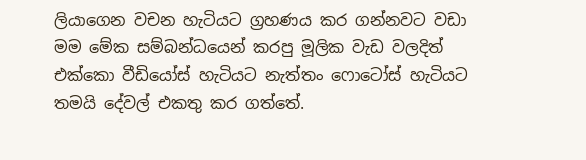ලියාගෙන වචන හැටියට ග්‍රහණය කර ගන්නවට වඩා මම මේක සම්බන්ධයෙන් කරපු මූලික වැඩ වලදිත් එක්කො වීඩියෝස් හැටියට නැත්තං ෆොටෝස් හැටියට තමයි දේවල් එකතු කර ගත්තේ.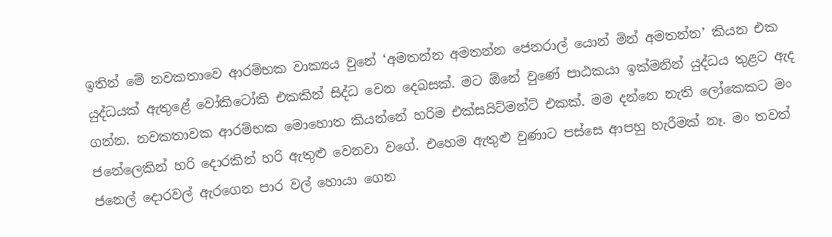ඉතින් මේ නවකතාවෙ ආරම්භක වාක්‍යය වුනේ ‘අමතන්න අමතන්න ජෙනරාල් යොන් මින් අමතන්න’ කියන එක යුද්ධයක් ඇතුළේ වෝකිටෝකි එකකින් සිද්ධ වෙන දෙබසක්. මට ඕනේ වුණේ පාඨකයා ඉක්මනින් යුද්ධය තුළට ඇද ගන්න. නවකතාවක ආරම්භක මොහොත කියන්නේ හරිම එක්සයිට්මන්ට් එකක්. මම දන්නෙ නැති ලෝකෙකට මං ජනේලෙකින් හරි දොරකින් හරි ඇතුළු වෙනවා වගේ. එහෙම ඇතුළු වුණාට පස්සෙ ආපහු හැරීමක් නෑ. මං තවත් ජනෙල් දොරවල් ඇරගෙන පාර වල් හොයා ගෙන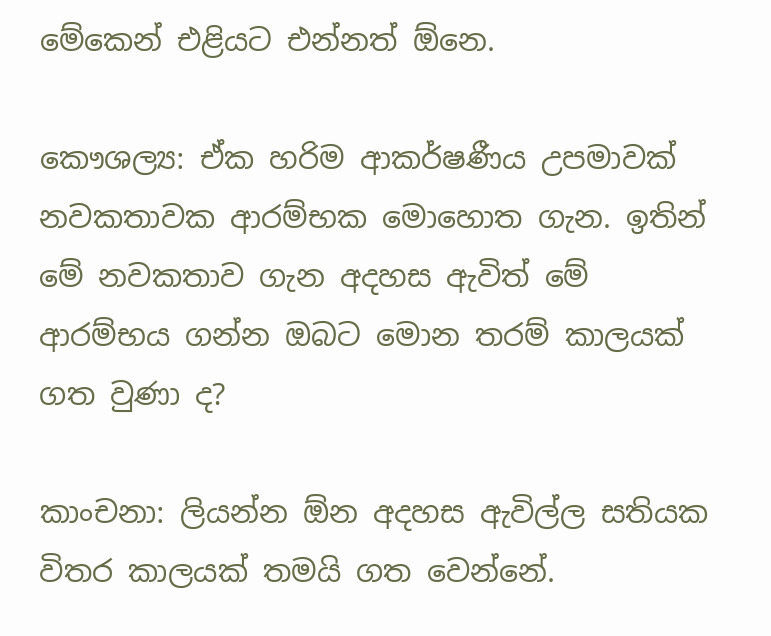මේකෙන් එළියට එන්නත් ඕනෙ.

කෞශල්‍ය: ඒක හරිම ආකර්ෂණීය උපමාවක් නවකතාවක ආරම්භක මොහොත ගැන. ඉතින් මේ නවකතාව ගැන අදහස ඇවිත් මේ ආරම්භය ගන්න ඔබට මොන තරම් කාලයක් ගත වුණා ද?

කාංචනා: ලියන්න ඕන අදහස ඇවිල්ල සතියක විතර කාලයක් තමයි ගත වෙන්නේ.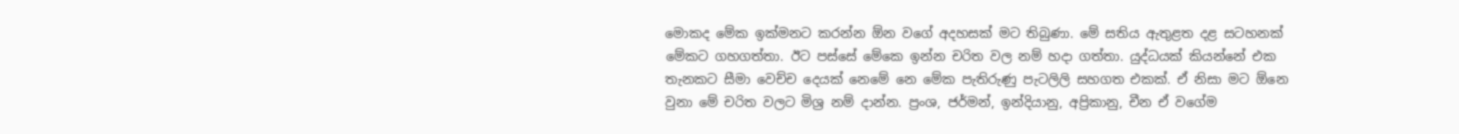මොකද මේක ඉක්මනට කරන්න ඕන වගේ අදහසක් මට තිබුණා. මේ සතිය ඇතුළත දළ සටහනක් මේකට ගහගත්තා. ඊට පස්සේ මේකෙ ඉන්න චරිත වල නම් හදා ගත්තා. යුද්ධයක් කියන්නේ එක තැනකට සීමා වෙච්ච දෙයක් නෙමේ නෙ මේක පැතිරුණු පැටලිලි සහගත එකක්. ඒ නිසා මට ඕනෙ වුනා මේ චරිත වලට මිශ්‍ර නම් දාන්න. ප්‍රංශ, ජර්මන්, ඉන්දියානු, අප්‍රිකානු, චීන ඒ වගේම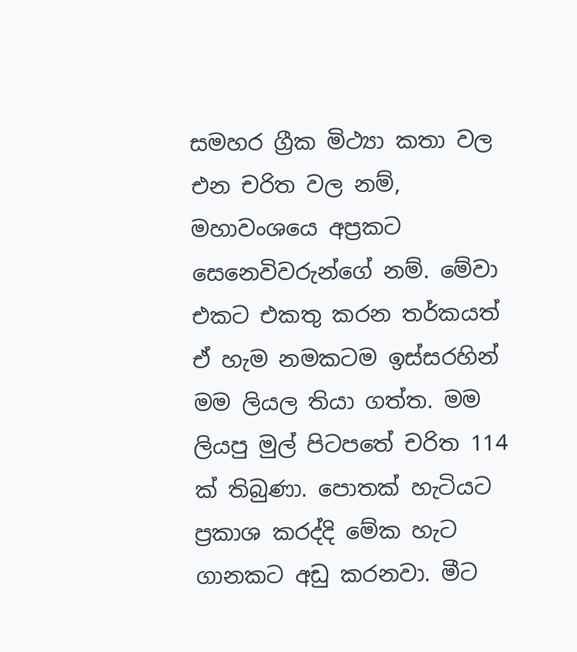සමහර ග්‍රීක මිථ්‍යා කතා වල එන චරිත වල නම්, මහාවංශයෙ අප්‍රකට සෙනෙවිවරුන්ගේ නම්. මේවා එකට එකතු කරන තර්කයත් ඒ හැම නමකටම ඉස්සරහින් මම ලියල තියා ගත්ත. මම ලියපු මුල් පිටපතේ චරිත 114 ක් තිබුණා. පොතක් හැටියට ප්‍රකාශ කරද්දි මේක හැට ගානකට අඩු කරනවා. මීට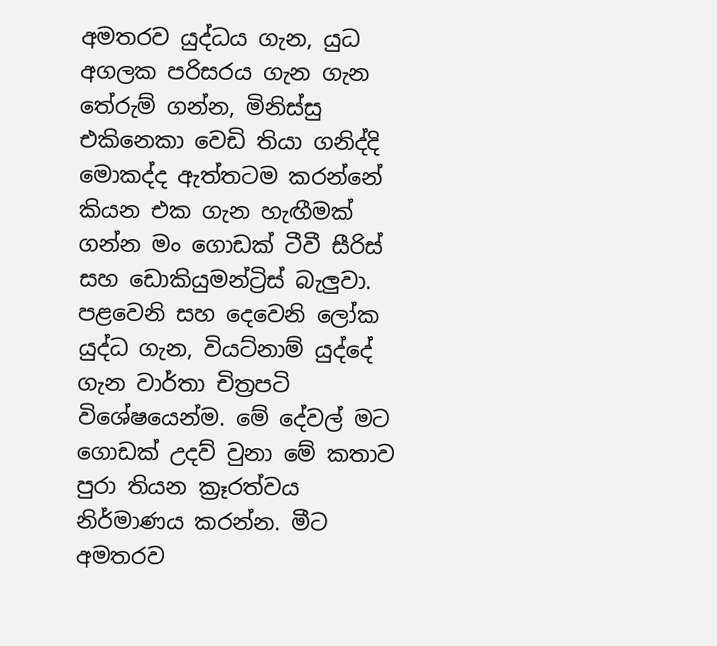අමතරව යුද්ධය ගැන, යුධ අගලක පරිසරය ගැන ගැන තේරුම් ගන්න, මිනිස්සු එකිනෙකා වෙඩි තියා ගනිද්දි මොකද්ද ඇත්තටම කරන්නේ කියන එක ගැන හැඟීමක් ගන්න මං ගොඩක් ටීවී සීරිස් සහ ඩොකියුමන්ට්‍රිස් බැලුවා. පළවෙනි සහ දෙවෙනි ලෝක යුද්ධ ගැන, වියට්නාම් යුද්දේ ගැන වාර්තා චිත්‍රපටි විශේෂයෙන්ම. මේ දේවල් මට ගොඩක් උදව් වුනා මේ කතාව පුරා තියන ක්‍රෑරත්වය නිර්මාණය කරන්න. මීට අමතරව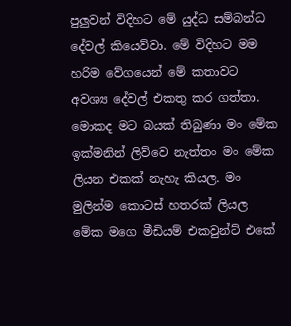පුලුවන් විදිහට මේ යුද්ධ සම්බන්ධ දේවල් කියෙව්වා. මේ විදිහට මම හරිම වේගයෙන් මේ කතාවට අවශ්‍ය දේවල් එකතු කර ගත්තා. මොකද මට බයක් තිබුණා මං මේක ඉක්මනින් ලිව්වෙ නැත්තං මං මේක ලියන එකක් නැහැ කියල. මං මුලින්ම කොටස් හතරක් ලියල මේක මගෙ මීඩියම් එකවුන්ට් එකේ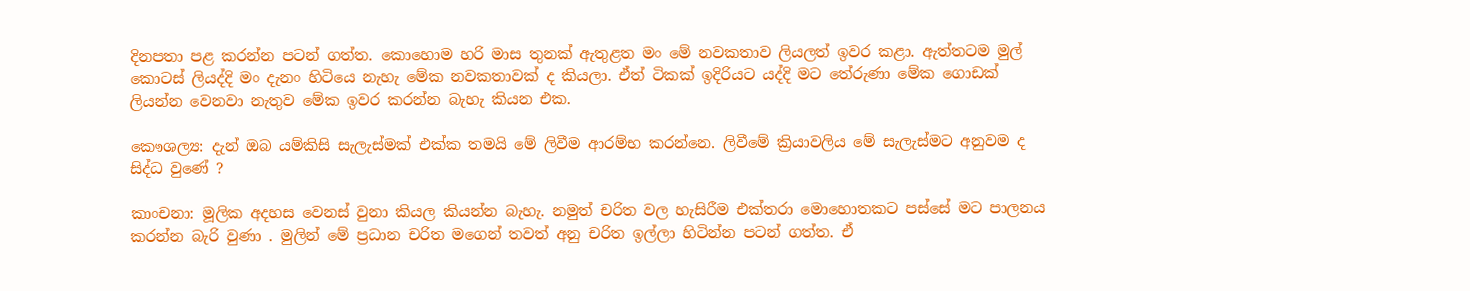දිනපතා පළ කරන්න පටන් ගත්ත. කොහොම හරි මාස තුනක් ඇතුළත මං මේ නවකතාව ලියලත් ඉවර කළා. ඇත්තටම මුල් කොටස් ලියද්දි මං දැනං හිටියෙ නැහැ මේක නවකතාවක් ද කියලා. ඒත් ටිකක් ඉදිරියට යද්දි මට තේරුණා මේක ගොඩක් ලියන්න වෙනවා නැතුව මේක ඉවර කරන්න බැහැ කියන එක.

කෞශල්‍ය: දැන් ඔබ යම්කිසි සැලැස්මක් එක්ක තමයි මේ ලිවීම ආරම්භ කරන්නෙ. ලිවීමේ ක්‍රියාවලිය මේ සැලැස්මට අනුවම ද සිද්ධ වුණේ ?

කාංචනා: මූලික අදහස වෙනස් වුනා කියල කියන්න බැහැ. නමුත් චරිත වල හැසිරීම එක්තරා මොහොතකට පස්සේ මට පාලනය කරන්න බැරි වුණා . මුලින් මේ ප්‍රධාන චරිත මගෙන් තවත් අනු චරිත ඉල්ලා හිටින්න පටන් ගත්ත. ඒ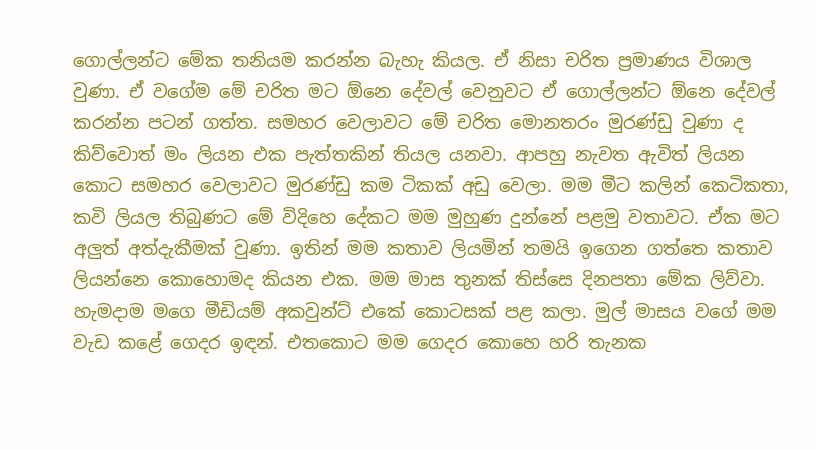ගොල්ලන්ට මේක තනියම කරන්න බැහැ කියල. ඒ නිසා චරිත ප්‍රමාණය විශාල වුණා. ඒ වගේම මේ චරිත මට ඕනෙ දේවල් වෙනුවට ඒ ගොල්ලන්ට ඕනෙ දේවල් කරන්න පටන් ගත්ත. සමහර වෙලාවට මේ චරිත මොනතරං මුරණ්ඩු වුණා ද කිව්වොත් මං ලියන එක පැත්තකින් තියල යනවා. ආපහු නැවත ඇවිත් ලියන කොට සමහර වෙලාවට මුරණ්ඩු කම ටිකක් අඩු වෙලා. මම මීට කලින් කෙටිකතා, කවි ලියල තිබුණට මේ විදිහෙ දේකට මම මුහුණ දුන්නේ පළමු වතාවට. ඒක මට අලුත් අත්දැකීමක් වුණා. ඉතින් මම කතාව ලියමින් තමයි ඉගෙන ගත්තෙ කතාව ලියන්නෙ කොහොමද කියන එක. මම මාස තුනක් තිස්සෙ දිනපතා මේක ලිව්වා. හැමදාම මගෙ මීඩියම් අකවුන්ට් එකේ කොටසක් පළ කලා. මුල් මාසය වගේ මම වැඩ කළේ ගෙදර ඉඳන්. එතකොට මම ගෙදර කොහෙ හරි තැනක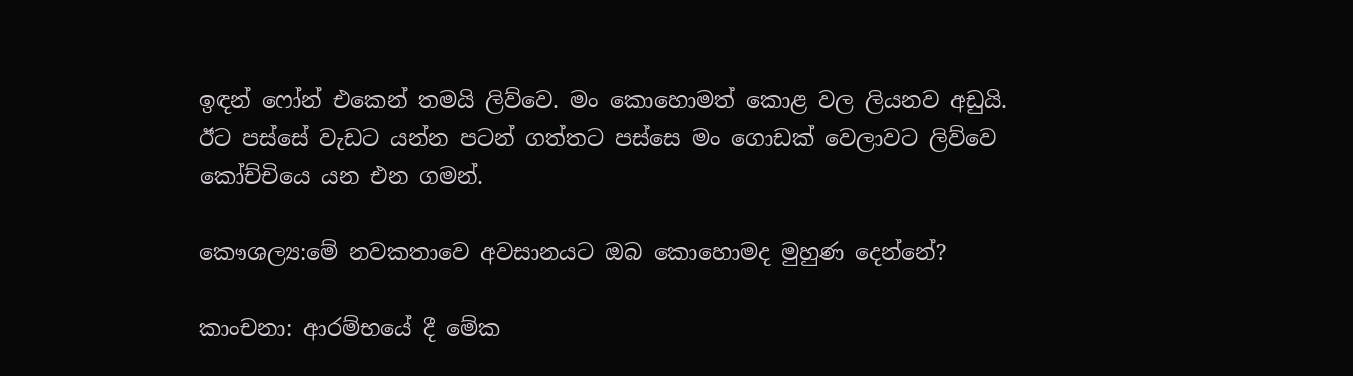ඉඳන් ෆෝන් එකෙන් තමයි ලිව්වෙ. මං කොහොමත් කොළ වල ලියනව අඩුයි. ඊට පස්සේ වැඩට යන්න පටන් ගත්තට පස්සෙ මං ගොඩක් වෙලාවට ලිව්වෙ කෝච්චියෙ යන එන ගමන්.

කෞශල්‍ය:මේ නවකතාවෙ අවසානයට ඔබ කොහොමද මුහුණ දෙන්නේ?

කාංචනා: ආරම්භයේ දී මේක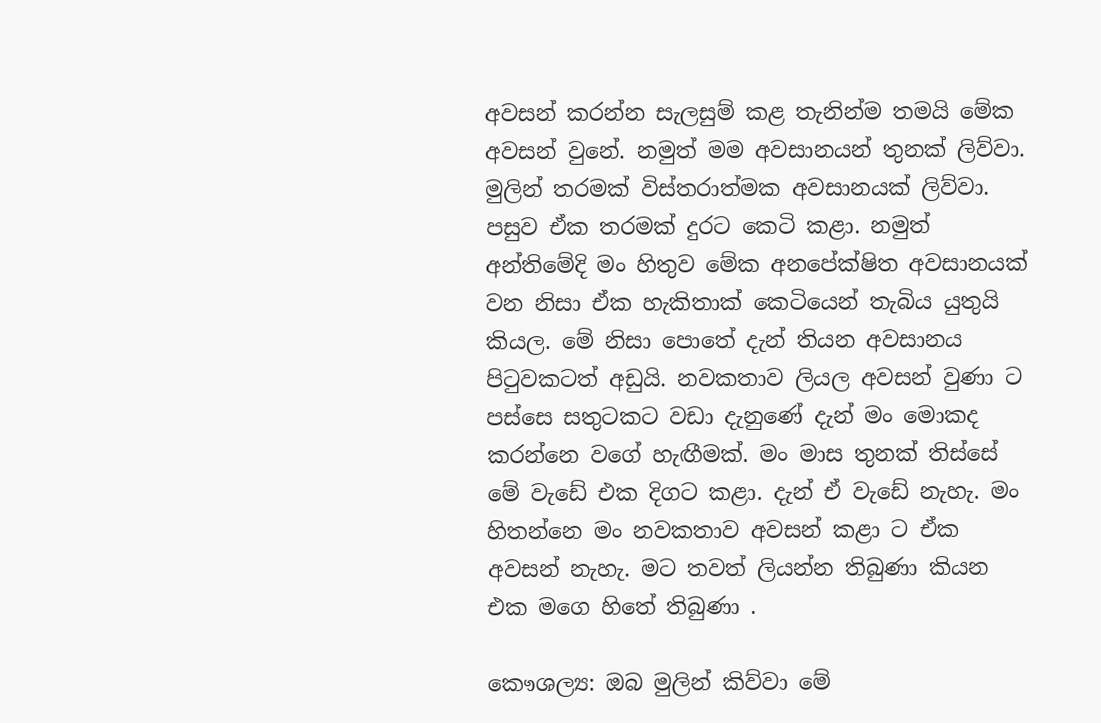අවසන් කරන්න සැලසුම් කළ තැනින්ම තමයි මේක අවසන් වුනේ. නමුත් මම අවසානයන් තුනක් ලිව්වා. මුලින් තරමක් විස්තරාත්මක අවසානයක් ලිව්වා. පසුව ඒක තරමක් දුරට කෙටි කළා. නමුත් අන්තිමේදි මං හිතුව මේක අනපේක්ෂිත අවසානයක් වන නිසා ඒක හැකිතාක් කෙටියෙන් තැබිය යුතුයි කියල. මේ නිසා පොතේ දැන් තියන අවසානය පිටුවකටත් අඩුයි. නවකතාව ලියල අවසන් වුණා ට පස්සෙ සතුටකට වඩා දැනුණේ දැන් මං මොකද කරන්නෙ වගේ හැඟීමක්. මං මාස තුනක් තිස්සේ මේ වැඩේ එක දිගට කළා. දැන් ඒ වැඩේ නැහැ. මං හිතන්නෙ මං නවකතාව අවසන් කළා ට ඒක අවසන් නැහැ. මට තවත් ලියන්න තිබුණා කියන එක මගෙ හිතේ තිබුණා .

කෞශල්‍ය: ඔබ මුලින් කිව්වා මේ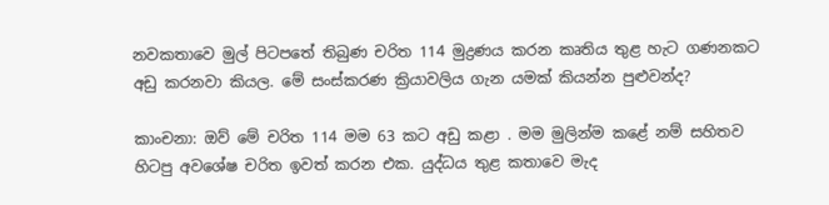නවකතාවෙ මුල් පිටපතේ තිබුණ චරිත 114 මුද්‍රණය කරන කෘතිය තුළ හැට ගණනකට අඩු කරනවා කියල. මේ සංස්කරණ ක්‍රියාවලිය ගැන යමක් කියන්න පුළුවන්ද?

කාංචනා: ඔව් මේ චරිත 114 මම 63 කට අඩු කළා . මම මුලින්ම කළේ නම් සහිතව හිටපු අවශේෂ චරිත ඉවත් කරන එක. යුද්ධය තුළ කතාවෙ මැද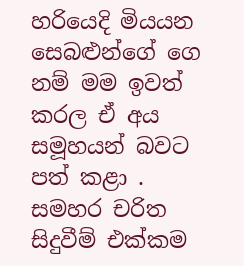හරියෙදි මියයන සෙබළුන්ගේ ගෙ නම් මම ඉවත් කරල ඒ අය සමූහයන් බවට පත් කළා . සමහර චරිත සිදුවීම් එක්කම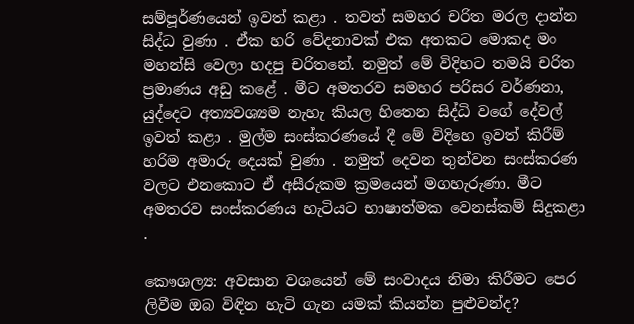සම්පූර්ණයෙන් ඉවත් කළා . තවත් සමහර චරිත මරල දාන්න සිද්ධ වුණා . ඒක හරි වේදනාවක් එක අතකට මොකද මං මහන්සි වෙලා හදපු චරිතනේ. නමුත් මේ විදිහට තමයි චරිත ප්‍රමාණය අඩු කළේ . මීට අමතරව සමහර පරිසර වර්ණනා, යුද්දෙට අත්‍යවශ්‍යම නැහැ කියල හිතෙන සිද්ධි වගේ දේවල් ඉවත් කළා . මුල්ම සංස්කරණයේ දී මේ විදිහෙ ඉවත් කිරීම් හරිම අමාරු දෙයක් වුණා . නමුත් දෙවන තුන්වන සංස්කරණ වලට එනකොට ඒ අසීරුකම ක්‍රමයෙන් මගහැරුණා. මීට අමතරව සංස්කරණය හැටියට භාෂාත්මක වෙනස්කම් සිදුකළා .

කෞශල්‍ය: අවසාන වශයෙන් මේ සංවාදය නිමා කිරීමට පෙර ලිවීම ඔබ විඳින හැටි ගැන යමක් කියන්න පුළුවන්ද?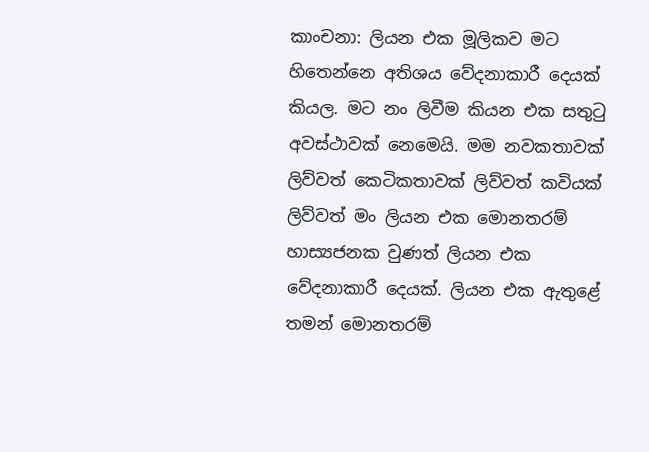කාංචනා: ලියන එක මූලිකව මට හිතෙන්නෙ අතිශය වේදනාකාරී දෙයක් කියල. මට නං ලිවීම කියන එක සතුටු අවස්ථාවක් නෙමෙයි. මම නවකතාවක් ලිව්වත් කෙටිකතාවක් ලිව්වත් කවියක් ලිව්වත් මං ලියන එක මොනතරම් හාස්‍යජනක වුණත් ලියන එක වේදනාකාරී දෙයක්. ලියන එක ඇතුළේ තමන් මොනතරම්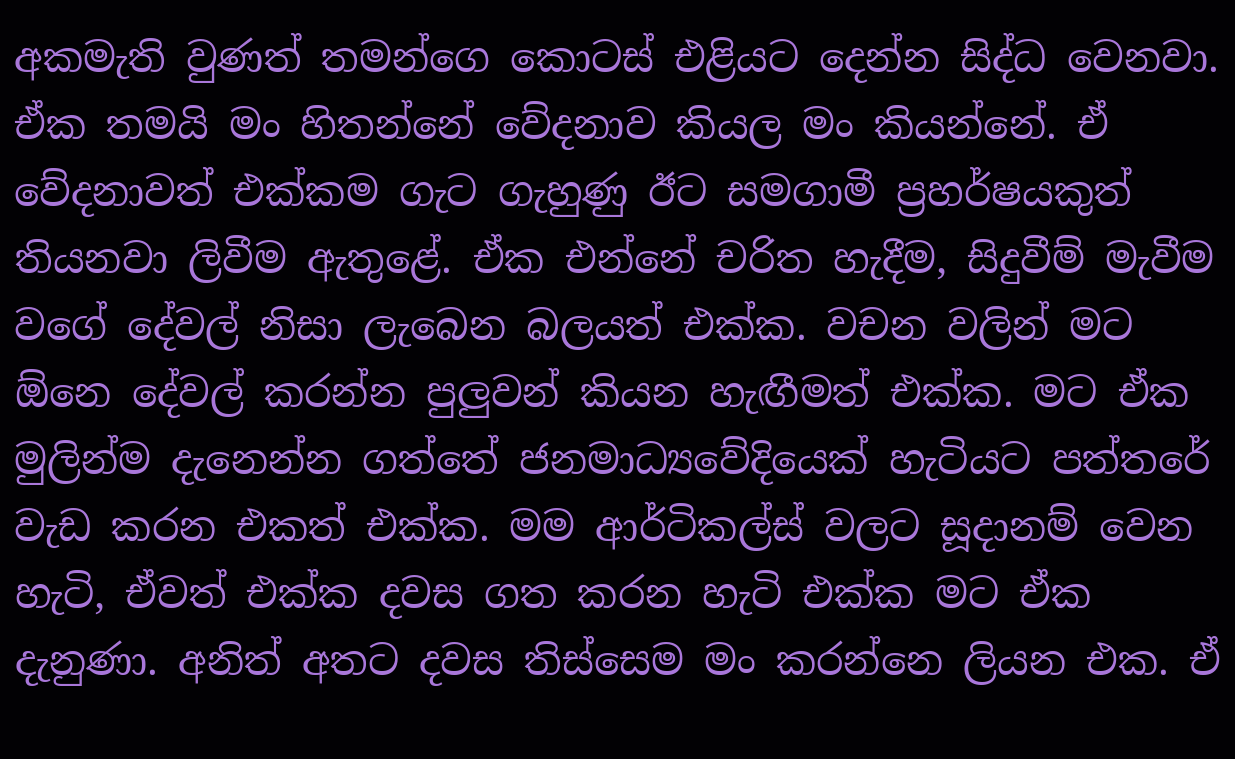අකමැති වුණත් තමන්ගෙ කොටස් එළියට දෙන්න සිද්ධ වෙනවා. ඒක තමයි මං හිතන්නේ වේදනාව කියල මං කියන්නේ. ඒ වේදනාවත් එක්කම ගැට ගැහුණු ඊට සමගාමී ප්‍රහර්ෂයකුත් තියනවා ලිවීම ඇතුළේ. ඒක එන්නේ චරිත හැදීම, සිදුවීම් මැවීම වගේ දේවල් නිසා ලැබෙන බලයත් එක්ක. වචන වලින් මට ඕනෙ දේවල් කරන්න පුලුවන් කියන හැඟීමත් එක්ක. මට ඒක මුලින්ම දැනෙන්න ගත්තේ ජනමාධ්‍යවේදියෙක් හැටියට පත්තරේ වැඩ කරන එකත් එක්ක. මම ආර්ටිකල්ස් වලට සූදානම් වෙන හැටි, ඒවත් එක්ක දවස ගත කරන හැටි එක්ක මට ඒක දැනුණා. අනිත් අතට දවස තිස්සෙම මං කරන්නෙ ලියන එක. ඒ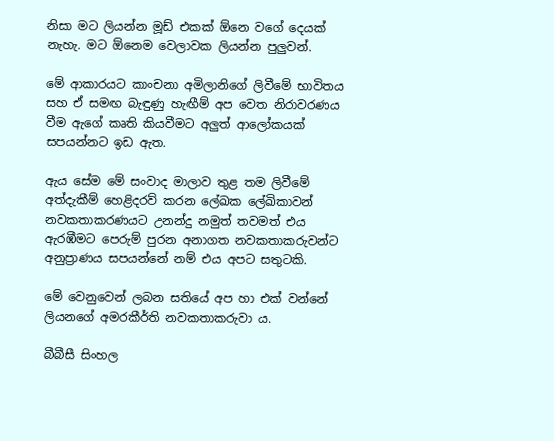නිසා මට ලියන්න මූඩ් එකක් ඕනෙ වගේ දෙයක් නැහැ. මට ඕනෙම වෙලාවක ලියන්න පුලුවන්.

මේ ආකාරයට කාංචනා අමිලානිගේ ලිවීමේ භාවිතය සහ ඒ සමඟ බැඳුණු හැඟීම් අප වෙත නිරාවරණය වීම ඇගේ කෘති කියවීමට අලුත් ආලෝකයක් සපයන්නට ඉඩ ඇත.

ඇය සේම මේ සංවාද මාලාව තුළ තම ලිවීමේ අත්දැකීම් හෙළිදරව් කරන ලේඛක ලේඛිකාවන් නවකතාකරණයට උනන්දු නමුත් තවමත් එය ඇරඹීමට පෙරුම් පුරන අනාගත නවකතාකරුවන්ට අනුප්‍රාණය සපයන්නේ නම් එය අපට සතුටකි.

මේ වෙනුවෙන් ලබන සතියේ අප හා එක් වන්නේ ලියනගේ අමරකීර්ති නවකතාකරුවා ය.

බීබීසී සිංහල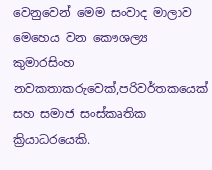වෙනුවෙන් මෙම සංවාද මාලාව මෙහෙය වන කෞශල්‍ය කුමාරසිංහ නවකතාකරුවෙක්,පරිවර්තකයෙක් සහ සමාජ සංස්කෘතික ක්‍රියාධරයෙකි.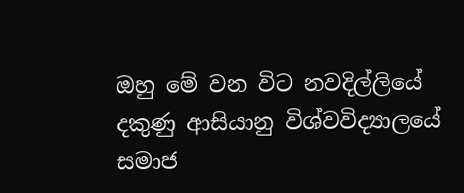ඔහු මේ වන විට නවදිල්ලියේ දකුණු ආසියානු විශ්වවිද්‍යාලයේ සමාජ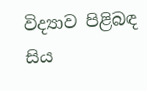විද්‍යාව පිළිබඳ සිය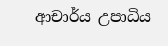ආචාර්ය උපාධිය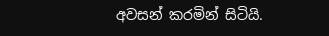අවසන් කරමින් සිටියි.